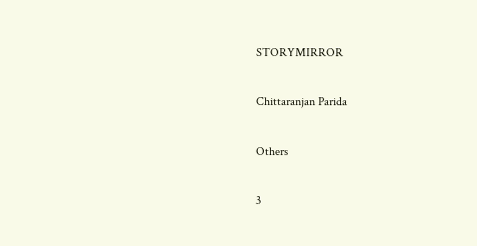STORYMIRROR

Chittaranjan Parida

Others

3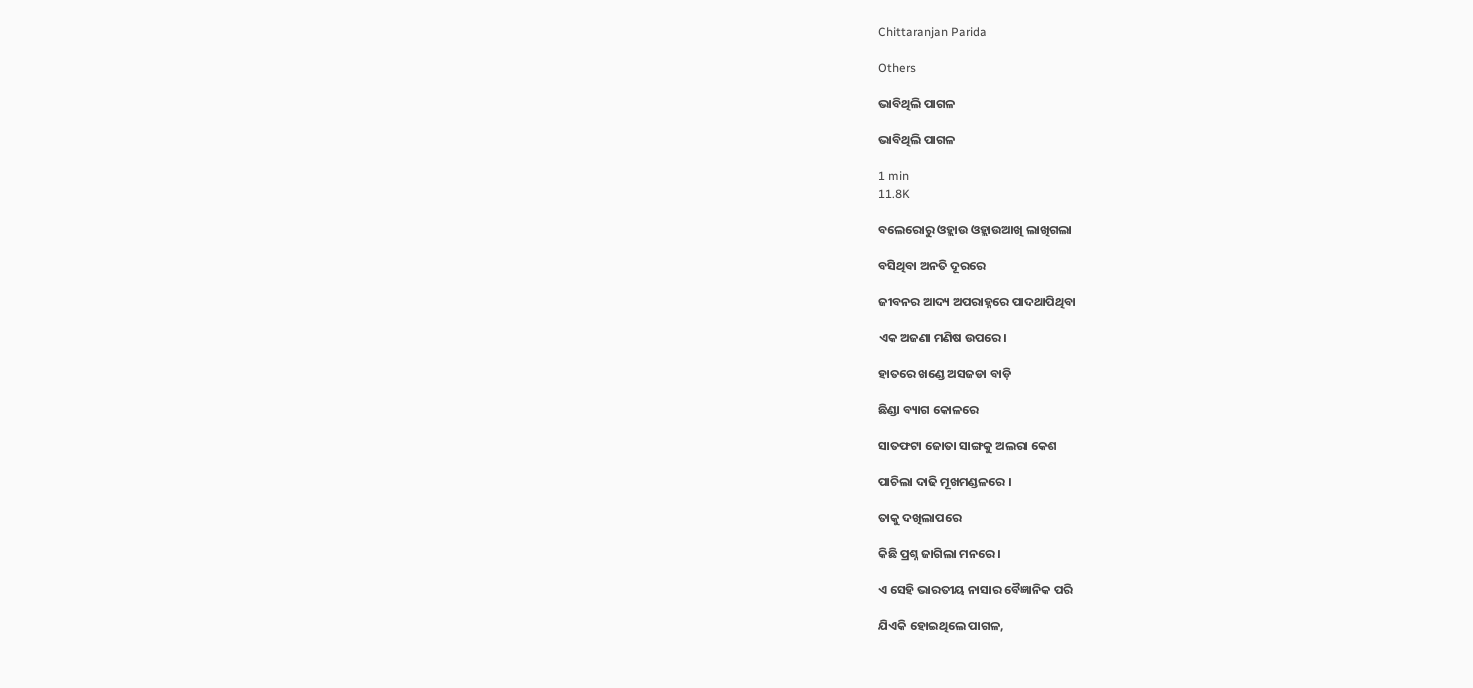Chittaranjan Parida

Others

ଭାବିଥିଲି ପାଗଳ

ଭାବିଥିଲି ପାଗଳ

1 min
11.8K

ବଲେରୋରୁ ଓହ୍ଲାଉ ଓହ୍ଲାଉଆଖି ଲାଖିଗଲା

ବସିଥିବା ଅନତି ଦୂରରେ

ଜୀବନର ଆଦ୍ୟ ଅପରାହ୍ନରେ ପାଦଥାପିଥିବା

ଏକ ଅଜଣା ମଣିଷ ଉପରେ।

ହାତରେ ଖଣ୍ଡେ ଅସଜଡା ବାଡ଼ି

ଛିଣ୍ଡା ବ୍ୟାଗ କୋଳରେ

ସାତଫଟା ଜୋତା ସାଙ୍ଗକୁ ଅଲରା କେଶ

ପାଚିଲା ଦାଢି ମୂଖମଣ୍ଡଳରେ ।

ତାକୁ ଦଖିଲାପରେ

କିଛି ପ୍ରଶ୍ନ ଜାଗିଲା ମନରେ।

ଏ ସେହି ଭାରତୀୟ ନାସାର ବୈଜ୍ଞାନିକ ପରି

ଯିଏକି ହୋଇଥିଲେ ପାଗଳ,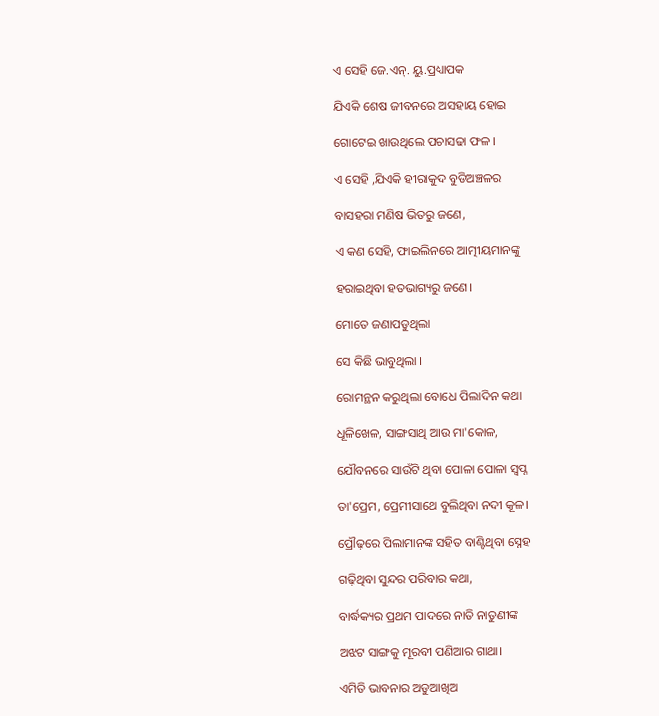ଏ ସେହି ଜେ.ଏନ୍. ୟୁ.ପ୍ରଧ୍ୟାପକ

ଯିଏକି ଶେଷ ଜୀବନରେ ଅସହାୟ ହୋଇ

ଗୋଟେଇ ଖାଉଥିଲେ ପଚାସଢା ଫଳ ।

ଏ ସେହି ,ଯିଏକି ହୀରାକୁଦ ବୁଡିଅଞ୍ଚଳର

ବାସହରା ମଣିଷ ଭିତରୁ ଜଣେ,

ଏ କଣ ସେହି, ଫାଇଲିନରେ ଆତ୍ମୀୟମାନଙ୍କୁ

ହରାଇଥିବା ହତଭାଗ୍ୟରୁ ଜଣେ।

ମୋତେ ଜଣାପଡୁଥିଲା

ସେ କିଛି ଭାବୁଥିଲା ।

ରୋମନ୍ଥନ କରୁଥିଲା ବୋଧେ ପିଲାଦିନ କଥା

ଧୂଳିଖେଳ, ସାଙ୍ଗସାଥି ଆଉ ମା'କୋଳ,

ଯୌବନରେ ସାଉଁଟି ଥିବା ପୋଳା ପୋଳା ସ୍ଵପ୍ନ

ତା'ପ୍ରେମ, ପ୍ରେମୀସାଥେ ବୁଲିଥିବା ନଦୀ କୂଳ।

ପ୍ରୌଢ଼ରେ ପିଲାମାନଙ୍କ ସହିତ ବାଣ୍ଟିଥିବା ସ୍ନେହ

ଗଢ଼ିଥିବା ସୁନ୍ଦର ପରିବାର କଥା,

ବାର୍ଦ୍ଧକ୍ୟର ପ୍ରଥମ ପାଦରେ ନାତି ନାତୁଣୀଙ୍କ

ଅଝଟ ସାଙ୍ଗକୁ ମୂରବୀ ପଣିଆର ଗାଥା।

ଏମିତି ଭାବନାର ଅଡୁଆଖିଅ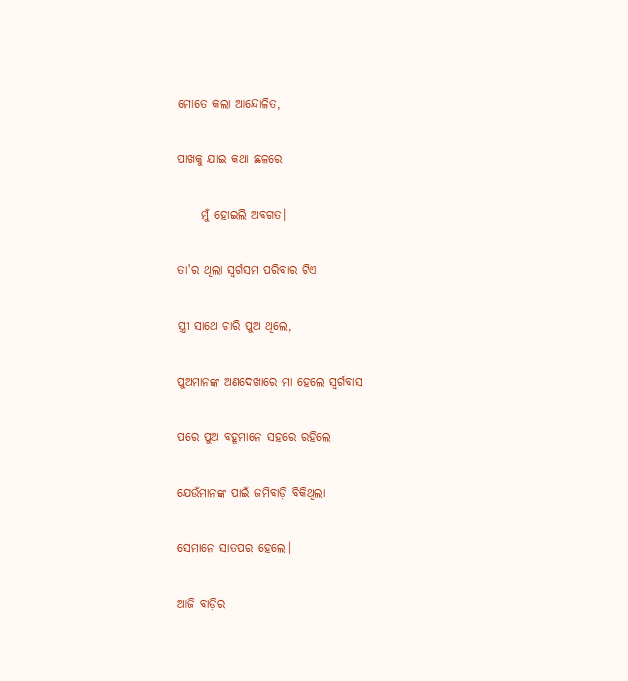ମୋତେ କଲା ଆନ୍ଦୋଳିତ,

ପାଖକୁ ଯାଇ କଥା ଛଳରେ

     ମୁଁ ହୋଇଲି ଅବଗତ।

ତା'ର ଥିଲା ସ୍ଵର୍ଗସମ ପରିବାର ଟିଏ

ସ୍ତ୍ରୀ ସାଥେ ଚାରି ପୁଅ ଥିଲେ,

ପୁଅମାନଙ୍କ ଅଣଦେଖାରେ ମା ହେଲେ ସ୍ଵର୍ଗବାସ

ପରେ ପୁଅ ବହୂମାନେ ସହରେ ରହିଲେ

ଯେଉଁମାନଙ୍କ ପାଇଁ ଜମିବାଡ଼ି ବିକିଥିଲା

ସେମାନେ ସାତପର ହେଲେ।

ଆଜି ବାଡ଼ିର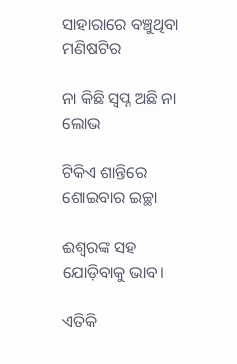ସାହାରାରେ ବଞ୍ଚୁଥିବା ମଣିଷଟିର

ନା କିଛି ସ୍ଵପ୍ନ ଅଛି ନା ଲୋଭ

ଟିକିଏ ଶାନ୍ତିରେ ଶୋଇବାର ଇଚ୍ଛା

ଈଶ୍ୱରଙ୍କ ସହ ଯୋଡ଼ିବାକୁ ଭାବ।

ଏତିକି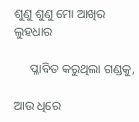ଶୁଣୁ ଶୁଣୁ ମୋ ଆଖିର ଲୁହଧାର

     ପ୍ଳାବିତ କରୁଥିଲା ଗଣ୍ଡକୁ,

ଆଉ ଧିରେ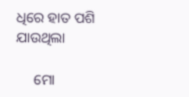ଧିରେ ହାତ ପଶି ଯାଉଥିଲା

     ମୋ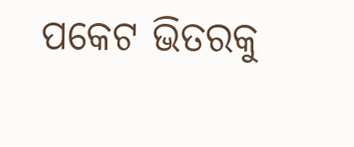ପକେଟ ଭିତରକୁ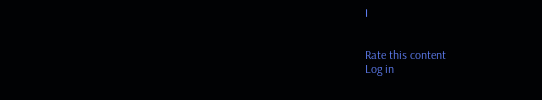।


Rate this content
Log in